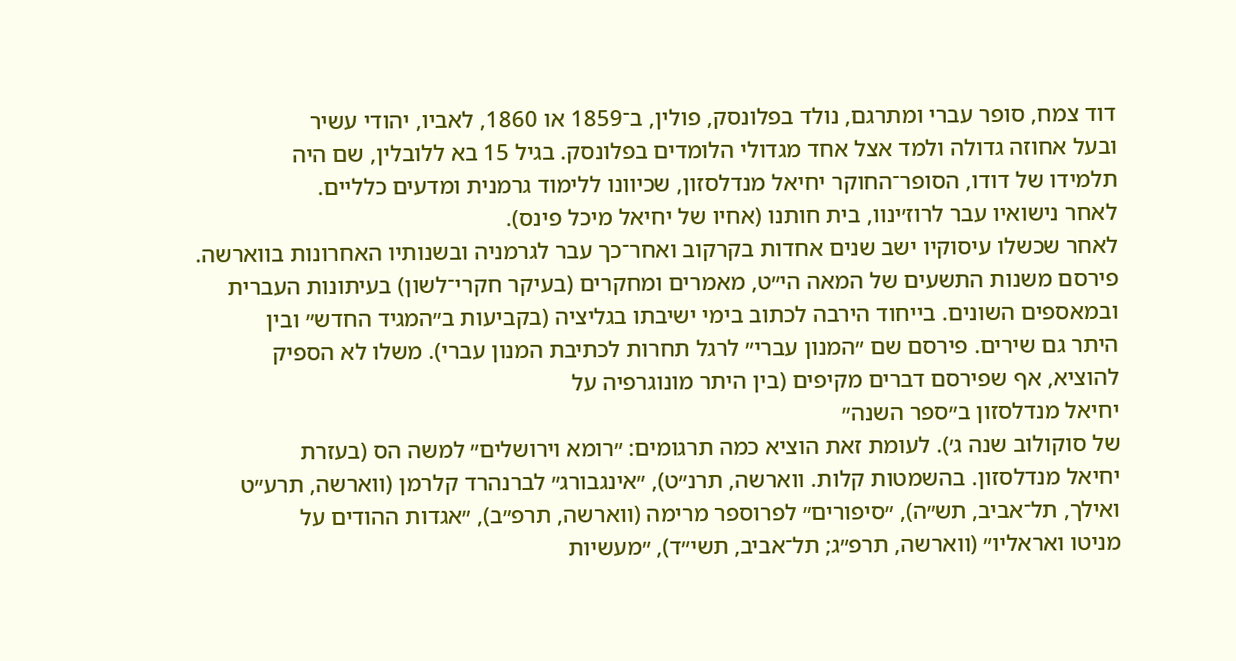דוד צמח, סופר עברי ומתרגם, נולד בפלונסק, פולין, ב־1859 או 1860, לאביו, יהודי עשיר
ובעל אחוזה גדולה ולמד אצל אחד מגדולי הלומדים בפלונסק. בגיל 15 בא ללובלין, שם היה
תלמידו של דודו, הסופר־החוקר יחיאל מנדלסזון, שכיוונו ללימוד גרמנית ומדעים כלליים.
לאחר נישואיו עבר לרוז׳ינוו, בית חותנו (אחיו של יחיאל מיכל פינס).
לאחר שכשלו עיסוקיו ישב שנים אחדות בקרקוב ואחר־כך עבר לגרמניה ובשנותיו האחרונות בווארשה.
פירסם משנות התשעים של המאה הי״ט, מאמרים ומחקרים (בעיקר חקרי־לשון) בעיתונות העברית
ובמאספים השונים. בייחוד הירבה לכתוב בימי ישיבתו בגליציה (בקביעות ב״המגיד החדש״ ובין
היתר גם שירים. פירסם שם ״המנון עברי״ לרגל תחרות לכתיבת המנון עברי). משלו לא הספיק
להוציא, אף שפירסם דברים מקיפים (בין היתר מונוגרפיה על
יחיאל מנדלסזון ב״ספר השנה״
של סוקולוב שנה ג׳). לעומת זאת הוציא כמה תרגומים: ״רומא וירושלים״ למשה הס (בעזרת
יחיאל מנדלסזון. בהשמטות קלות. ווארשה, תרנ״ט), ״אינגבורג״ לברנהרד קלרמן (ווארשה, תרע״ט
ואילך, תל־אביב, תש״ה), ״סיפורים״ לפרוספר מרימה (ווארשה, תרפ״ב), ״אגדות ההודים על
מניטו ואראליו״ (ווארשה, תרפ״ג; תל־אביב, תשי״ד), ״מעשיות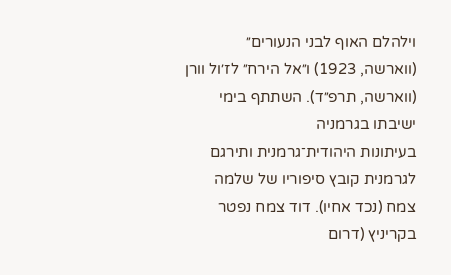וילהלם האוף לבני הנעורים״
(ווארשה, 1923) ו״אל הירח״ לז׳ול וורן (ווארשה, תרפ״ד). השתתף בימי ישיבתו בגרמניה
בעיתונות היהודית־גרמנית ותירגם לגרמנית קובץ סיפוריו של שלמה
צמח (נכד אחיו). דוד צמח נפטר בקריניץ (דרום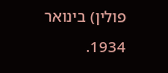פולין) בינואר 1934.